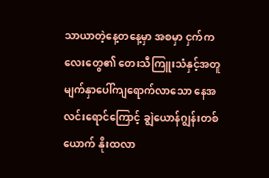သာယာတဲ့နေ့တနေ့မှာ အစမှာ ငှက်ကလေးတွေ၏ တေးသီကြူးသံနှင့်အတူ မျက်နှာပေါ်ကျရောက်လာသော နေအလင်းရောင်ကြောင့် ချွဲယောန်ဂျွန်းတစ်ယောက် နိုးထလာ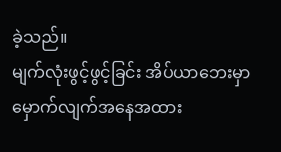ခဲ့သည်။
မျက်လုံးဖွင့်ဖွင့်ခြင်း အိပ်ယာဘေးမှာ မှောက်လျက်အနေအထား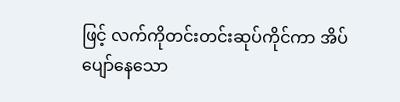ဖြင့် လက်ကိုတင်းတင်းဆုပ်ကိုင်ကာ အိပ်ပျော်နေသော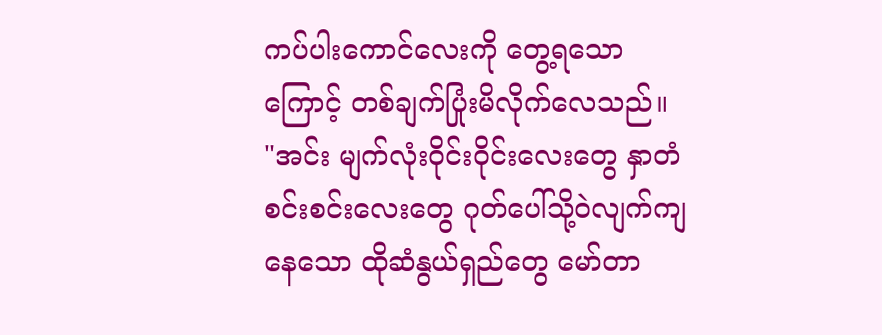ကပ်ပါးကောင်လေးကို တွေ့ရသောကြောင့် တစ်ချက်ပြုံးမိလိုက်လေသည်။
"အင်း မျက်လုံးဝိုင်းဝိုင်းလေးတွေ နှာတံစင်းစင်းလေးတွေ ဂုတ်ပေါ်သို့ဝဲလျက်ကျနေသော ထိုဆံနွယ်ရှည်တွေ မော်တာ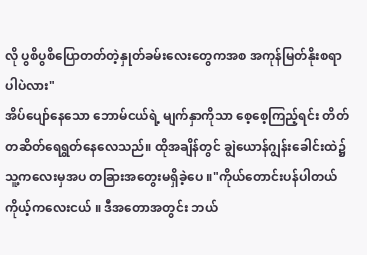လို ပွစိပွစိပြောတတ်တဲ့နှုတ်ခမ်းလေးတွေကအစ အကုန်မြတ်နိုးစရာပါပဲလား"
အိပ်ပျော်နေသော ဘောမ်ငယ်ရဲ့ မျက်နှာကိုသာ စေ့စေ့ကြည့်ရင်း တိတ်တဆိတ်ရေရွတ်နေလေသည်။ ထိုအချိန်တွင် ချွဲယောန်ဂျွန်းခေါင်းထဲ၌ သူ့ကလေးမှအပ တခြားအတွေးမရှိခဲ့ပေ ။"ကိုယ်တောင်းပန်ပါတယ် ကိုယ့်ကလေးငယ် ။ ဒီအတောအတွင်း ဘယ်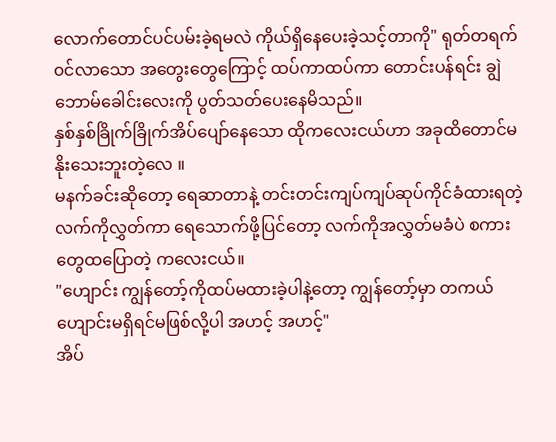လောက်တောင်ပင်ပမ်းခဲ့ရမလဲ ကိုယ်ရှိနေပေးခဲ့သင့်တာကို" ရုတ်တရက်၀င်လာသော အတွေးတွေကြောင့် ထပ်ကာထပ်ကာ တောင်းပန်ရင်း ချွဲဘောမ်ခေါင်းလေးကို ပွတ်သတ်ပေးနေမိသည်။
နှစ်နှစ်ခြိုက်ခြိုက်အိပ်ပျော်နေသော ထိုကလေးငယ်ဟာ အခုထိတောင်မနိုးသေးဘူးတဲ့လေ ။
မနက်ခင်းဆိုတော့ ရေဆာတာနဲ့ တင်းတင်းကျပ်ကျပ်ဆုပ်ကိုင်ခံထားရတဲ့လက်ကိုလွှတ်ကာ ရေသောက်ဖို့ပြင်တော့ လက်ကိုအလွှတ်မခံပဲ စကားတွေထပြောတဲ့ ကလေးငယ်။
"ဟျောင်း ကျွန်တော့်ကိုထပ်မထားခဲ့ပါနဲ့တော့ ကျွန်တော့်မှာ တကယ်ဟျောင်းမရှိရင်မဖြစ်လို့ပါ အဟင့် အဟင့်"
အိပ်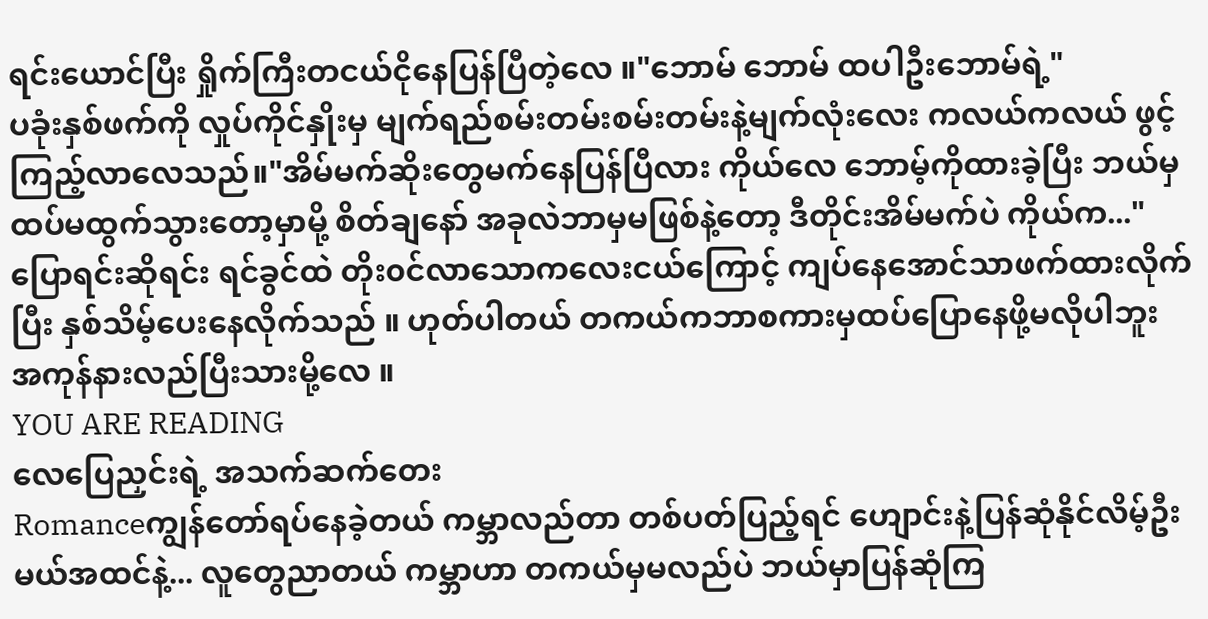ရင်းယောင်ပြီး ရှိုက်ကြီးတငယ်ငိုနေပြန်ပြီတဲ့လေ ။"ဘောမ် ဘောမ် ထပါဦးဘောမ်ရဲ့"
ပခုံးနှစ်ဖက်ကို လှုပ်ကိုင်နှိုးမှ မျက်ရည်စမ်းတမ်းစမ်းတမ်းနဲ့မျက်လုံးလေး ကလယ်ကလယ် ဖွင့်ကြည့်လာလေသည်။"အိမ်မက်ဆိုးတွေမက်နေပြန်ပြီလား ကိုယ်လေ ဘောမ့်ကိုထားခဲ့ပြီး ဘယ်မှထပ်မထွက်သွားတော့မှာမို့ စိတ်ချနော် အခုလဲဘာမှမဖြစ်နဲ့တော့ ဒီတိုင်းအိမ်မက်ပဲ ကိုယ်က..."
ပြောရင်းဆိုရင်း ရင်ခွင်ထဲ တိုး၀င်လာသောကလေးငယ်ကြောင့် ကျပ်နေအောင်သာဖက်ထားလိုက်ပြီး နှစ်သိမ့်ပေးနေလိုက်သည် ။ ဟုတ်ပါတယ် တကယ်ကဘာစကားမှထပ်ပြောနေဖို့မလိုပါဘူး အကုန်နားလည်ပြီးသားမို့လေ ။
YOU ARE READING
လေပြေညှင်းရဲ့ အသက်ဆက်တေး
Romanceကျွန်တော်ရပ်နေခဲ့တယ် ကမ္ဘာလည်တာ တစ်ပတ်ပြည့်ရင် ဟျောင်းနဲ့ပြန်ဆုံနိုင်လိမ့်ဦးမယ်အထင်နဲ့... လူတွေညာတယ် ကမ္ဘာဟာ တကယ်မှမလည်ပဲ ဘယ်မှာပြန်ဆုံကြ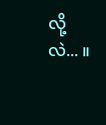လို့လဲ... ။